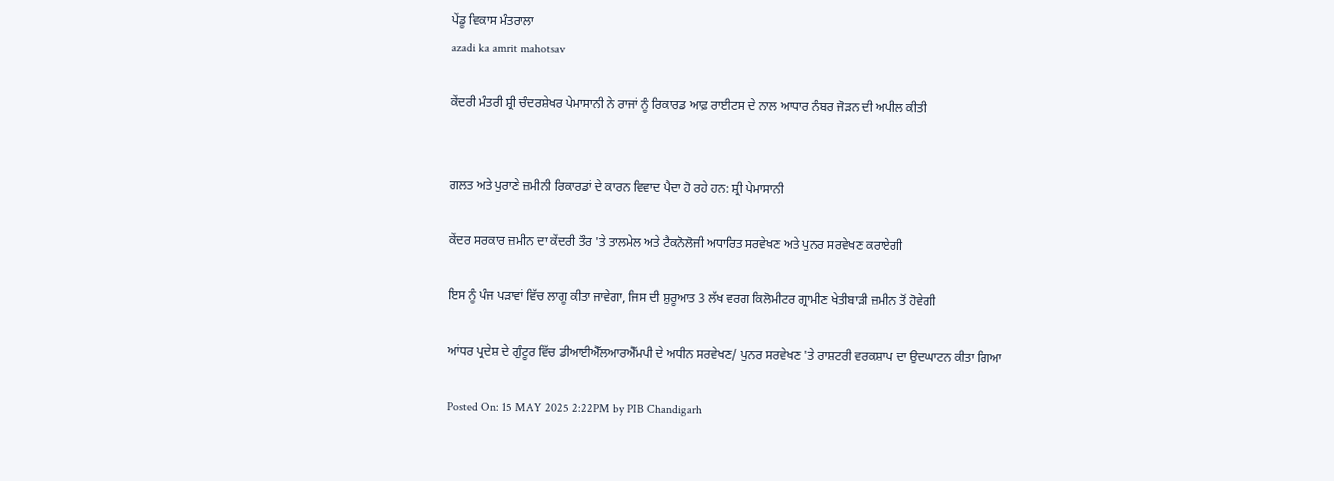ਪੇਂਡੂ ਵਿਕਾਸ ਮੰਤਰਾਲਾ
azadi ka amrit mahotsav

ਕੇਂਦਰੀ ਮੰਤਰੀ ਸ਼੍ਰੀ ਚੰਦਰਸ਼ੇਖਰ ਪੇਮਾਸਾਨੀ ਨੇ ਰਾਜਾਂ ਨੂੰ ਰਿਕਾਰਡ ਆਫ਼ ਰਾਈਟਸ ਦੇ ਨਾਲ ਆਧਾਰ ਨੰਬਰ ਜੋੜਨ ਦੀ ਅਪੀਲ ਕੀਤੀ


ਗਲਤ ਅਤੇ ਪੁਰਾਣੇ ਜ਼ਮੀਨੀ ਰਿਕਾਰਡਾਂ ਦੇ ਕਾਰਨ ਵਿਵਾਦ ਪੈਦਾ ਹੋ ਰਹੇ ਹਨ: ਸ਼੍ਰੀ ਪੇਮਾਸਾਨੀ

ਕੇਂਦਰ ਸਰਕਾਰ ਜ਼ਮੀਨ ਦਾ ਕੇਂਦਰੀ ਤੌਰ 'ਤੇ ਤਾਲਮੇਲ ਅਤੇ ਟੈਕਨੋਲੋਜੀ ਅਧਾਰਿਤ ਸਰਵੇਖਣ ਅਤੇ ਪੁਨਰ ਸਰਵੇਖਣ ਕਰਾਏਗੀ

ਇਸ ਨੂੰ ਪੰਜ ਪੜਾਵਾਂ ਵਿੱਚ ਲਾਗੂ ਕੀਤਾ ਜਾਵੇਗਾ, ਜਿਸ ਦੀ ਸ਼ੁਰੂਆਤ 3 ਲੱਖ ਵਰਗ ਕਿਲੋਮੀਟਰ ਗ੍ਰਾਮੀਣ ਖੇਤੀਬਾੜੀ ਜ਼ਮੀਨ ਤੋਂ ਹੋਵੇਗੀ

ਆਂਧਰ ਪ੍ਰਦੇਸ਼ ਦੇ ਗੁੰਟੂਰ ਵਿੱਚ ਡੀਆਈਐੱਲਆਰਐੱਮਪੀ ਦੇ ਅਧੀਨ ਸਰਵੇਖਣ/ ਪੁਨਰ ਸਰਵੇਖਣ 'ਤੇ ਰਾਸ਼ਟਰੀ ਵਰਕਸ਼ਾਪ ਦਾ ਉਦਘਾਟਨ ਕੀਤਾ ਗਿਆ

Posted On: 15 MAY 2025 2:22PM by PIB Chandigarh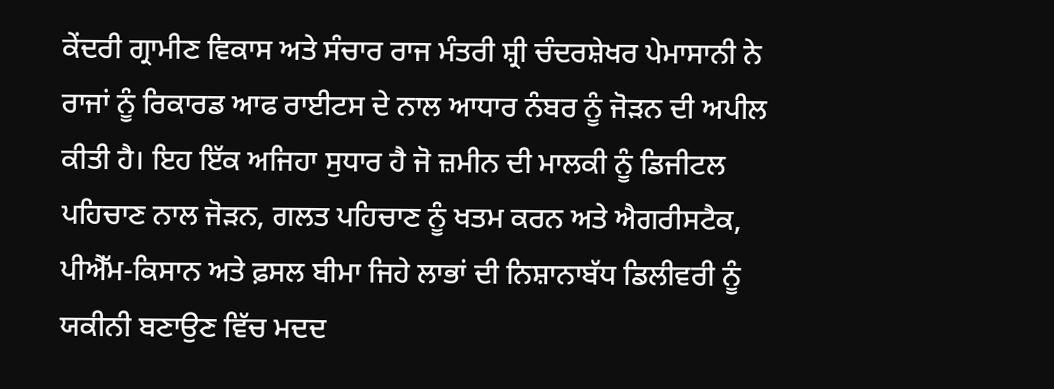ਕੇਂਦਰੀ ਗ੍ਰਾਮੀਣ ਵਿਕਾਸ ਅਤੇ ਸੰਚਾਰ ਰਾਜ ਮੰਤਰੀ ਸ਼੍ਰੀ ਚੰਦਰਸ਼ੇਖਰ ਪੇਮਾਸਾਨੀ ਨੇ ਰਾਜਾਂ ਨੂੰ ਰਿਕਾਰਡ ਆਫ ਰਾਈਟਸ ਦੇ ਨਾਲ ਆਧਾਰ ਨੰਬਰ ਨੂੰ ਜੋੜਨ ਦੀ ਅਪੀਲ ਕੀਤੀ ਹੈ। ਇਹ ਇੱਕ ਅਜਿਹਾ ਸੁਧਾਰ ਹੈ ਜੋ ਜ਼ਮੀਨ ਦੀ ਮਾਲਕੀ ਨੂੰ ਡਿਜੀਟਲ ਪਹਿਚਾਣ ਨਾਲ ਜੋੜਨ, ਗਲਤ ਪਹਿਚਾਣ ਨੂੰ ਖਤਮ ਕਰਨ ਅਤੇ ਐਗਰੀਸਟੈਕ, ਪੀਐੱਮ-ਕਿਸਾਨ ਅਤੇ ਫ਼ਸਲ ਬੀਮਾ ਜਿਹੇ ਲਾਭਾਂ ਦੀ ਨਿਸ਼ਾਨਾਬੱਧ ਡਿਲੀਵਰੀ ਨੂੰ ਯਕੀਨੀ ਬਣਾਉਣ ਵਿੱਚ ਮਦਦ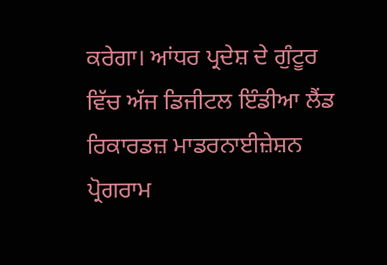ਕਰੇਗਾ। ਆਂਧਰ ਪ੍ਰਦੇਸ਼ ਦੇ ਗੁੰਟੂਰ ਵਿੱਚ ਅੱਜ ਡਿਜੀਟਲ ਇੰਡੀਆ ਲੈਂਡ ਰਿਕਾਰਡਜ਼ ਮਾਡਰਨਾਈਜ਼ੇਸ਼ਨ ਪ੍ਰੋਗਰਾਮ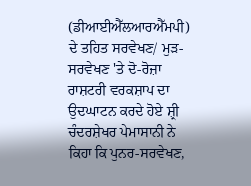(ਡੀਆਈਐੱਲਆਰਐੱਮਪੀ) ਦੇ ਤਹਿਤ ਸਰਵੇਖਣ/ ਮੁੜ-ਸਰਵੇਖਣ 'ਤੇ ਦੋ-ਰੋਜ਼ਾ ਰਾਸ਼ਟਰੀ ਵਰਕਸ਼ਾਪ ਦਾ ਉਦਘਾਟਨ ਕਰਦੇ ਹੋਏ ਸ਼੍ਰੀ ਚੰਦਰਸ਼ੇਖਰ ਪੇਮਾਸਾਨੀ ਨੇ ਕਿਹਾ ਕਿ ਪੁਨਰ-ਸਰਵੇਖਣ,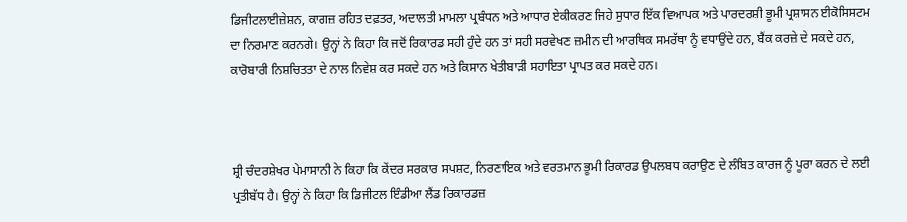ਡਿਜੀਟਲਾਈਜ਼ੇਸ਼ਨ, ਕਾਗਜ਼ ਰਹਿਤ ਦਫ਼ਤਰ, ਅਦਾਲਤੀ ਮਾਮਲਾ ਪ੍ਰਬੰਧਨ ਅਤੇ ਆਧਾਰ ਏਕੀਕਰਣ ਜਿਹੇ ਸੁਧਾਰ ਇੱਕ ਵਿਆਪਕ ਅਤੇ ਪਾਰਦਰਸ਼ੀ ਭੂਮੀ ਪ੍ਰਸ਼ਾਸਨ ਈਕੋਸਿਸਟਮ ਦਾ ਨਿਰਮਾਣ ਕਰਨਗੇ। ਉਨ੍ਹਾਂ ਨੇ ਕਿਹਾ ਕਿ ਜਦੋਂ ਰਿਕਾਰਡ ਸਹੀ ਹੁੰਦੇ ਹਨ ਤਾਂ ਸਹੀ ਸਰਵੇਖਣ ਜ਼ਮੀਨ ਦੀ ਆਰਥਿਕ ਸਮਰੱਥਾ ਨੂੰ ਵਧਾਉਂਦੇ ਹਨ, ਬੈਂਕ ਕਰਜ਼ੇ ਦੇ ਸਕਦੇ ਹਨ, ਕਾਰੋਬਾਰੀ ਨਿਸ਼ਚਿਤਤਾ ਦੇ ਨਾਲ ਨਿਵੇਸ਼ ਕਰ ਸਕਦੇ ਹਨ ਅਤੇ ਕਿਸਾਨ ਖੇਤੀਬਾੜੀ ਸਹਾਇਤਾ ਪ੍ਰਾਪਤ ਕਰ ਸਕਦੇ ਹਨ।



ਸ਼੍ਰੀ ਚੰਦਰਸ਼ੇਖਰ ਪੇਮਾਸਾਨੀ ਨੇ ਕਿਹਾ ਕਿ ਕੇਂਦਰ ਸਰਕਾਰ ਸਪਸ਼ਟ, ਨਿਰਣਾਇਕ ਅਤੇ ਵਰਤਮਾਨ ਭੂਮੀ ਰਿਕਾਰਡ ਉਪਲਬਧ ਕਰਾਉਣ ਦੇ ਲੰਬਿਤ ਕਾਰਜ ਨੂੰ ਪੂਰਾ ਕਰਨ ਦੇ ਲਈ ਪ੍ਰਤੀਬੱਧ ਹੈ। ਉਨ੍ਹਾਂ ਨੇ ਕਿਹਾ ਕਿ ਡਿਜੀਟਲ ਇੰਡੀਆ ਲੈਂਡ ਰਿਕਾਰਡਜ਼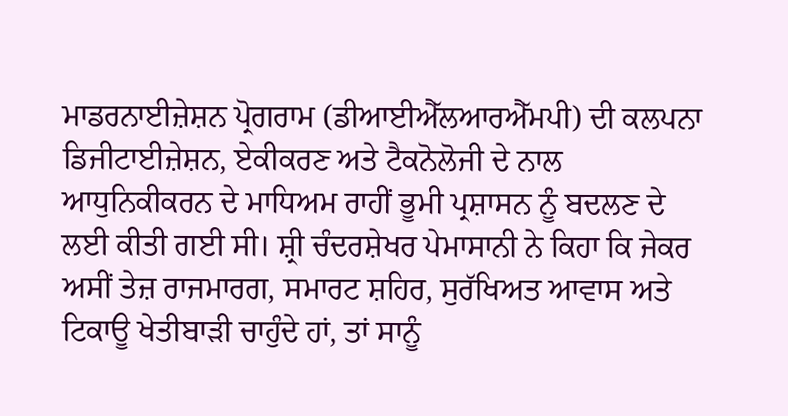ਮਾਡਰਨਾਈਜ਼ੇਸ਼ਨ ਪ੍ਰੋਗਰਾਮ (ਡੀਆਈਐੱਲਆਰਐੱਮਪੀ) ਦੀ ਕਲਪਨਾ ਡਿਜੀਟਾਈਜ਼ੇਸ਼ਨ, ਏਕੀਕਰਣ ਅਤੇ ਟੈਕਨੋਲੋਜੀ ਦੇ ਨਾਲ ਆਧੁਨਿਕੀਕਰਨ ਦੇ ਮਾਧਿਅਮ ਰਾਹੀਂ ਭੂਮੀ ਪ੍ਰਸ਼ਾਸਨ ਨੂੰ ਬਦਲਣ ਦੇ ਲਈ ਕੀਤੀ ਗਈ ਸੀ। ਸ਼੍ਰੀ ਚੰਦਰਸ਼ੇਖਰ ਪੇਮਾਸਾਨੀ ਨੇ ਕਿਹਾ ਕਿ ਜੇਕਰ ਅਸੀਂ ਤੇਜ਼ ਰਾਜਮਾਰਗ, ਸਮਾਰਟ ਸ਼ਹਿਰ, ਸੁਰੱਖਿਅਤ ਆਵਾਸ ਅਤੇ ਟਿਕਾਊ ਖੇਤੀਬਾੜੀ ਚਾਹੁੰਦੇ ਹਾਂ, ਤਾਂ ਸਾਨੂੰ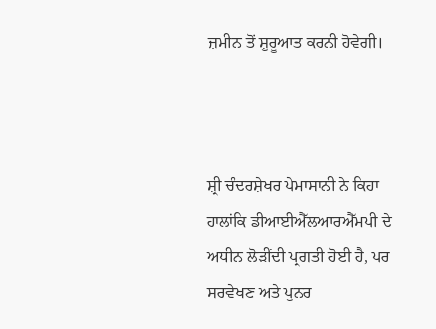ਜ਼ਮੀਨ ਤੋਂ ਸ਼ੁਰੂਆਤ ਕਰਨੀ ਹੋਵੇਗੀ।



ਸ਼੍ਰੀ ਚੰਦਰਸ਼ੇਖਰ ਪੇਮਾਸਾਨੀ ਨੇ ਕਿਹਾ ਹਾਲਾਂਕਿ ਡੀਆਈਐੱਲਆਰਐੱਮਪੀ ਦੇ ਅਧੀਨ ਲੋੜੀਂਦੀ ਪ੍ਰਗਤੀ ਹੋਈ ਹੈ, ਪਰ ਸਰਵੇਖਣ ਅਤੇ ਪੁਨਰ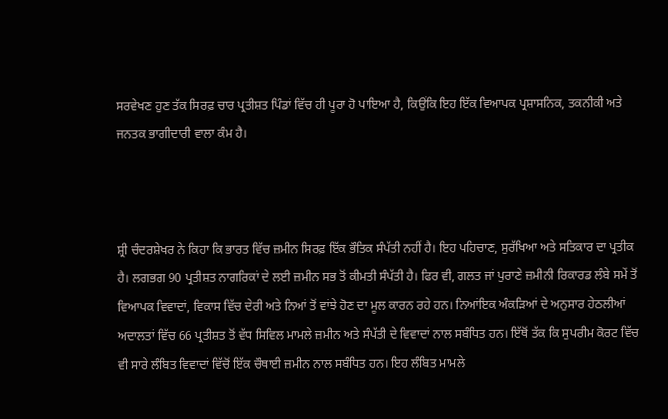ਸਰਵੇਖਣ ਹੁਣ ਤੱਕ ਸਿਰਫ਼ ਚਾਰ ਪ੍ਰਤੀਸ਼ਤ ਪਿੰਡਾਂ ਵਿੱਚ ਹੀ ਪੂਰਾ ਹੋ ਪਾਇਆ ਹੈ, ਕਿਉਂਕਿ ਇਹ ਇੱਕ ਵਿਆਪਕ ਪ੍ਰਸ਼ਾਸਨਿਕ, ਤਕਨੀਕੀ ਅਤੇ ਜਨਤਕ ਭਾਗੀਦਾਰੀ ਵਾਲਾ ਕੰਮ ਹੈ।



ਸ਼੍ਰੀ ਚੰਦਰਸ਼ੇਖਰ ਨੇ ਕਿਹਾ ਕਿ ਭਾਰਤ ਵਿੱਚ ਜ਼ਮੀਨ ਸਿਰਫ਼ ਇੱਕ ਭੌਤਿਕ ਸੰਪੱਤੀ ਨਹੀਂ ਹੈ। ਇਹ ਪਹਿਚਾਣ, ਸੁਰੱਖਿਆ ਅਤੇ ਸਤਿਕਾਰ ਦਾ ਪ੍ਰਤੀਕ ਹੈ। ਲਗਭਗ 90 ਪ੍ਰਤੀਸ਼ਤ ਨਾਗਰਿਕਾਂ ਦੇ ਲਈ ਜ਼ਮੀਨ ਸਭ ਤੋਂ ਕੀਮਤੀ ਸੰਪੱਤੀ ਹੈ। ਫਿਰ ਵੀ, ਗਲਤ ਜਾਂ ਪੁਰਾਣੇ ਜ਼ਮੀਨੀ ਰਿਕਾਰਡ ਲੰਬੇ ਸਮੇਂ ਤੋਂ ਵਿਆਪਕ ਵਿਵਾਦਾਂ, ਵਿਕਾਸ ਵਿੱਚ ਦੇਰੀ ਅਤੇ ਨਿਆਂ ਤੋਂ ਵਾਂਝੇ ਹੋਣ ਦਾ ਮੂਲ ਕਾਰਨ ਰਹੇ ਹਨ। ਨਿਆਂਇਕ ਅੰਕੜਿਆਂ ਦੇ ਅਨੁਸਾਰ ਹੇਠਲੀਆਂ ਅਦਾਲਤਾਂ ਵਿੱਚ 66 ਪ੍ਰਤੀਸ਼ਤ ਤੋਂ ਵੱਧ ਸਿਵਿਲ ਮਾਮਲੇ ਜ਼ਮੀਨ ਅਤੇ ਸੰਪੱਤੀ ਦੇ ਵਿਵਾਦਾਂ ਨਾਲ ਸਬੰਧਿਤ ਹਨ। ਇੱਥੋਂ ਤੱਕ ਕਿ ਸੁਪਰੀਮ ਕੋਰਟ ਵਿੱਚ ਵੀ ਸਾਰੇ ਲੰਬਿਤ ਵਿਵਾਦਾਂ ਵਿੱਚੋਂ ਇੱਕ ਚੌਥਾਈ ਜ਼ਮੀਨ ਨਾਲ ਸਬੰਧਿਤ ਹਨ। ਇਹ ਲੰਬਿਤ ਮਾਮਲੇ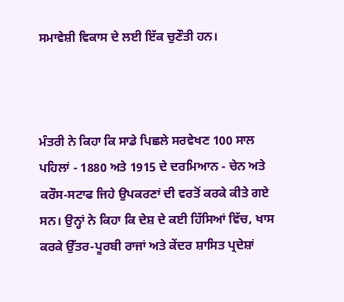ਸਮਾਵੇਸ਼ੀ ਵਿਕਾਸ ਦੇ ਲਈ ਇੱਕ ਚੁਣੌਤੀ ਹਨ।



ਮੰਤਰੀ ਨੇ ਕਿਹਾ ਕਿ ਸਾਡੇ ਪਿਛਲੇ ਸਰਵੇਖਣ 100 ਸਾਲ ਪਹਿਲਾਂ - 1880 ਅਤੇ 1915 ਦੇ ਦਰਮਿਆਨ - ਚੇਨ ਅਤੇ ਕਰੌਸ-ਸਟਾਫ ਜਿਹੇ ਉਪਕਰਣਾਂ ਦੀ ਵਰਤੋਂ ਕਰਕੇ ਕੀਤੇ ਗਏ ਸਨ। ਉਨ੍ਹਾਂ ਨੇ ਕਿਹਾ ਕਿ ਦੇਸ਼ ਦੇ ਕਈ ਹਿੱਸਿਆਂ ਵਿੱਚ, ਖਾਸ ਕਰਕੇ ਉੱਤਰ-ਪੂਰਬੀ ਰਾਜਾਂ ਅਤੇ ਕੇਂਦਰ ਸ਼ਾਸਿਤ ਪ੍ਰਦੇਸ਼ਾਂ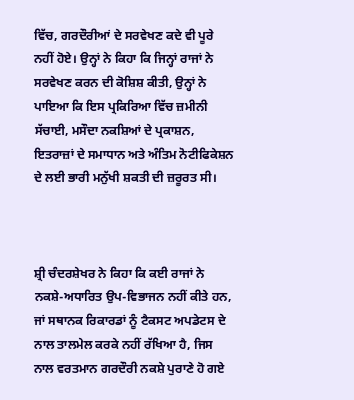ਵਿੱਚ, ਗਰਦੌਰੀਆਂ ਦੇ ਸਰਵੇਖਣ ਕਦੇ ਵੀ ਪੂਰੇ ਨਹੀਂ ਹੋਏ। ਉਨ੍ਹਾਂ ਨੇ ਕਿਹਾ ਕਿ ਜਿਨ੍ਹਾਂ ਰਾਜਾਂ ਨੇ ਸਰਵੇਖਣ ਕਰਨ ਦੀ ਕੋਸ਼ਿਸ਼ ਕੀਤੀ, ਉਨ੍ਹਾਂ ਨੇ ਪਾਇਆ ਕਿ ਇਸ ਪ੍ਰਕਿਰਿਆ ਵਿੱਚ ਜ਼ਮੀਨੀ ਸੱਚਾਈ, ਮਸੌਦਾ ਨਕਸ਼ਿਆਂ ਦੇ ਪ੍ਰਕਾਸ਼ਨ, ਇਤਰਾਜ਼ਾਂ ਦੇ ਸਮਾਧਾਨ ਅਤੇ ਅੰਤਿਮ ਨੋਟੀਫਿਕੇਸ਼ਨ ਦੇ ਲਈ ਭਾਰੀ ਮਨੁੱਖੀ ਸ਼ਕਤੀ ਦੀ ਜ਼ਰੂਰਤ ਸੀ।



ਸ਼੍ਰੀ ਚੰਦਰਸ਼ੇਖਰ ਨੇ ਕਿਹਾ ਕਿ ਕਈ ਰਾਜਾਂ ਨੇ ਨਕਸ਼ੇ-ਅਧਾਰਿਤ ਉਪ-ਵਿਭਾਜਨ ਨਹੀਂ ਕੀਤੇ ਹਨ, ਜਾਂ ਸਥਾਨਕ ਰਿਕਾਰਡਾਂ ਨੂੰ ਟੈਕਸਟ ਅਪਡੇਟਸ ਦੇ ਨਾਲ ਤਾਲਮੇਲ ਕਰਕੇ ਨਹੀਂ ਰੱਖਿਆ ਹੈ, ਜਿਸ ਨਾਲ ਵਰਤਮਾਨ ਗਰਦੌਰੀ ਨਕਸ਼ੇ ਪੁਰਾਣੇ ਹੋ ਗਏ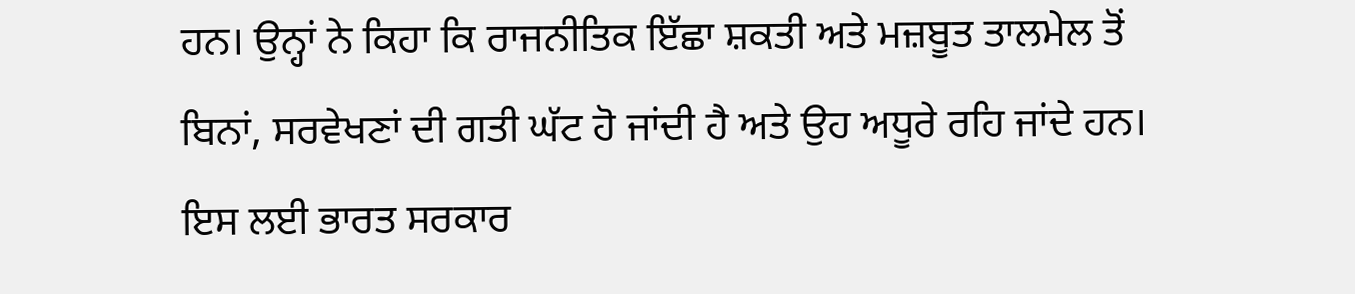ਹਨ। ਉਨ੍ਹਾਂ ਨੇ ਕਿਹਾ ਕਿ ਰਾਜਨੀਤਿਕ ਇੱਛਾ ਸ਼ਕਤੀ ਅਤੇ ਮਜ਼ਬੂਤ ਤਾਲਮੇਲ ਤੋਂ ਬਿਨਾਂ, ਸਰਵੇਖਣਾਂ ਦੀ ਗਤੀ ਘੱਟ ਹੋ ਜਾਂਦੀ ਹੈ ਅਤੇ ਉਹ ਅਧੂਰੇ ਰਹਿ ਜਾਂਦੇ ਹਨ। ਇਸ ਲਈ ਭਾਰਤ ਸਰਕਾਰ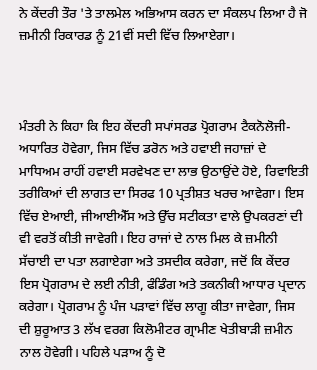ਨੇ ਕੇਂਦਰੀ ਤੌਰ 'ਤੇ ਤਾਲਮੇਲ ਅਭਿਆਸ ਕਰਨ ਦਾ ਸੰਕਲਪ ਲਿਆ ਹੈ ਜੋ ਜ਼ਮੀਨੀ ਰਿਕਾਰਡ ਨੂੰ 21ਵੀਂ ਸਦੀ ਵਿੱਚ ਲਿਆਏਗਾ।



ਮੰਤਰੀ ਨੇ ਕਿਹਾ ਕਿ ਇਹ ਕੇਂਦਰੀ ਸਪਾਂਸਰਡ ਪ੍ਰੋਗਰਾਮ ਟੈਕਨੋਲੋਜੀ-ਅਧਾਰਿਤ ਹੋਵੇਗਾ, ਜਿਸ ਵਿੱਚ ਡਰੋਨ ਅਤੇ ਹਵਾਈ ਜਹਾਜ਼ਾਂ ਦੇ ਮਾਧਿਅਮ ਰਾਹੀਂ ਹਵਾਈ ਸਰਵੇਖਣ ਦਾ ਲਾਭ ਉਠਾਉਂਦੇ ਹੋਏ, ਰਿਵਾਇਤੀ ਤਰੀਕਿਆਂ ਦੀ ਲਾਗਤ ਦਾ ਸਿਰਫ 10 ਪ੍ਰਤੀਸ਼ਤ ਖਰਚ ਆਵੇਗਾ। ਇਸ ਵਿੱਚ ਏਆਈ, ਜੀਆਈਐੱਸ ਅਤੇ ਉੱਚ ਸਟੀਕਤਾ ਵਾਲੇ ਉਪਕਰਣਾਂ ਦੀ ਵੀ ਵਰਤੋਂ ਕੀਤੀ ਜਾਵੇਗੀ। ਇਹ ਰਾਜਾਂ ਦੇ ਨਾਲ ਮਿਲ ਕੇ ਜ਼ਮੀਨੀ ਸੱਚਾਈ ਦਾ ਪਤਾ ਲਗਾਏਗਾ ਅਤੇ ਤਸਦੀਕ ਕਰੇਗਾ, ਜਦੋਂ ਕਿ ਕੇਂਦਰ ਇਸ ਪ੍ਰੋਗਰਾਮ ਦੇ ਲਈ ਨੀਤੀ, ਫੰਡਿੰਗ ਅਤੇ ਤਕਨੀਕੀ ਆਧਾਰ ਪ੍ਰਦਾਨ ਕਰੇਗਾ। ਪ੍ਰੋਗਰਾਮ ਨੂੰ ਪੰਜ ਪੜਾਵਾਂ ਵਿੱਚ ਲਾਗੂ ਕੀਤਾ ਜਾਵੇਗਾ, ਜਿਸ ਦੀ ਸ਼ੁਰੂਆਤ 3 ਲੱਖ ਵਰਗ ਕਿਲੋਮੀਟਰ ਗ੍ਰਾਮੀਣ ਖੇਤੀਬਾੜੀ ਜ਼ਮੀਨ ਨਾਲ ਹੋਵੇਗੀ। ਪਹਿਲੇ ਪੜਾਅ ਨੂੰ ਦੋ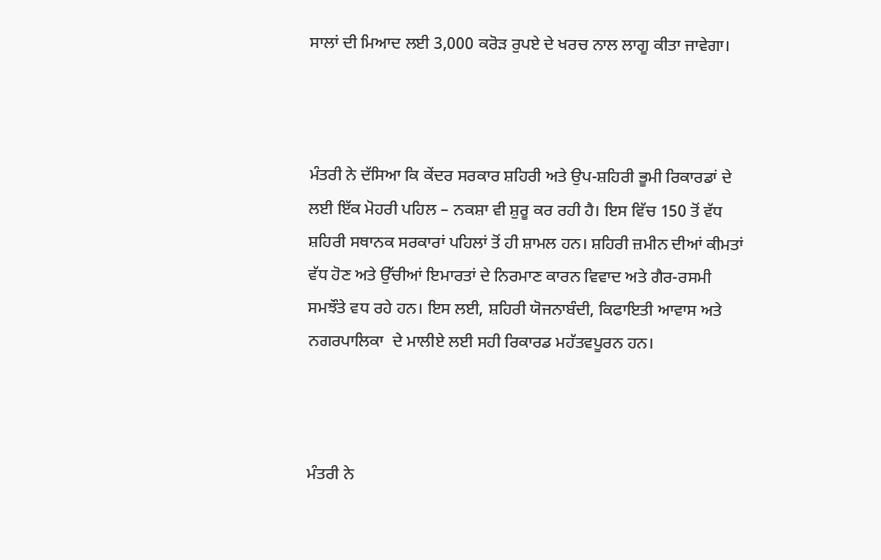ਸਾਲਾਂ ਦੀ ਮਿਆਦ ਲਈ 3,000 ਕਰੋੜ ਰੁਪਏ ਦੇ ਖਰਚ ਨਾਲ ਲਾਗੂ ਕੀਤਾ ਜਾਵੇਗਾ।



ਮੰਤਰੀ ਨੇ ਦੱਸਿਆ ਕਿ ਕੇਂਦਰ ਸਰਕਾਰ ਸ਼ਹਿਰੀ ਅਤੇ ਉਪ-ਸ਼ਹਿਰੀ ਭੂਮੀ ਰਿਕਾਰਡਾਂ ਦੇ ਲਈ ਇੱਕ ਮੋਹਰੀ ਪਹਿਲ – ਨਕਸ਼ਾ ਵੀ ਸ਼ੁਰੂ ਕਰ ਰਹੀ ਹੈ। ਇਸ ਵਿੱਚ 150 ਤੋਂ ਵੱਧ ਸ਼ਹਿਰੀ ਸਥਾਨਕ ਸਰਕਾਰਾਂ ਪਹਿਲਾਂ ਤੋਂ ਹੀ ਸ਼ਾਮਲ ਹਨ। ਸ਼ਹਿਰੀ ਜ਼ਮੀਨ ਦੀਆਂ ਕੀਮਤਾਂ ਵੱਧ ਹੋਣ ਅਤੇ ਉੱਚੀਆਂ ਇਮਾਰਤਾਂ ਦੇ ਨਿਰਮਾਣ ਕਾਰਨ ਵਿਵਾਦ ਅਤੇ ਗੈਰ-ਰਸਮੀ ਸਮਝੌਤੇ ਵਧ ਰਹੇ ਹਨ। ਇਸ ਲਈ, ਸ਼ਹਿਰੀ ਯੋਜਨਾਬੰਦੀ, ਕਿਫਾਇਤੀ ਆਵਾਸ ਅਤੇ ਨਗਰਪਾਲਿਕਾ  ਦੇ ਮਾਲੀਏ ਲਈ ਸਹੀ ਰਿਕਾਰਡ ਮਹੱਤਵਪੂਰਨ ਹਨ।



ਮੰਤਰੀ ਨੇ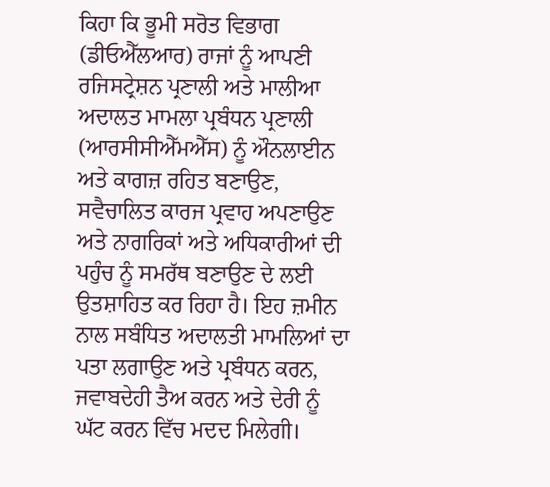ਕਿਹਾ ਕਿ ਭੂਮੀ ਸਰੋਤ ਵਿਭਾਗ (ਡੀਓਐੱਲਆਰ) ਰਾਜਾਂ ਨੂੰ ਆਪਣੀ ਰਜਿਸਟ੍ਰੇਸ਼ਨ ਪ੍ਰਣਾਲੀ ਅਤੇ ਮਾਲੀਆ ਅਦਾਲਤ ਮਾਮਲਾ ਪ੍ਰਬੰਧਨ ਪ੍ਰਣਾਲੀ (ਆਰਸੀਸੀਐੱਮਐੱਸ) ਨੂੰ ਔਨਲਾਈਨ ਅਤੇ ਕਾਗਜ਼ ਰਹਿਤ ਬਣਾਉਣ, ਸਵੈਚਾਲਿਤ ਕਾਰਜ ਪ੍ਰਵਾਹ ਅਪਣਾਉਣ ਅਤੇ ਨਾਗਰਿਕਾਂ ਅਤੇ ਅਧਿਕਾਰੀਆਂ ਦੀ ਪਹੁੰਚ ਨੂੰ ਸਮਰੱਥ ਬਣਾਉਣ ਦੇ ਲਈ ਉਤਸ਼ਾਹਿਤ ਕਰ ਰਿਹਾ ਹੈ। ਇਹ ਜ਼ਮੀਨ ਨਾਲ ਸਬੰਧਿਤ ਅਦਾਲਤੀ ਮਾਮਲਿਆਂ ਦਾ ਪਤਾ ਲਗਾਉਣ ਅਤੇ ਪ੍ਰਬੰਧਨ ਕਰਨ, ਜਵਾਬਦੇਹੀ ਤੈਅ ਕਰਨ ਅਤੇ ਦੇਰੀ ਨੂੰ ਘੱਟ ਕਰਨ ਵਿੱਚ ਮਦਦ ਮਿਲੇਗੀ।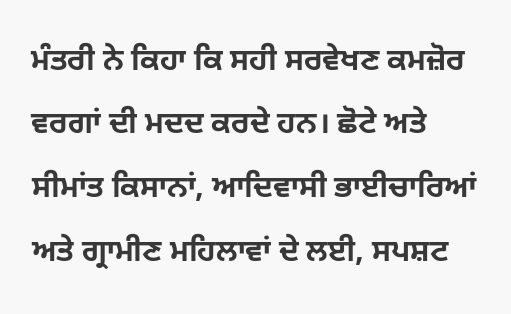ਮੰਤਰੀ ਨੇ ਕਿਹਾ ਕਿ ਸਹੀ ਸਰਵੇਖਣ ਕਮਜ਼ੋਰ ਵਰਗਾਂ ਦੀ ਮਦਦ ਕਰਦੇ ਹਨ। ਛੋਟੇ ਅਤੇ ਸੀਮਾਂਤ ਕਿਸਾਨਾਂ, ਆਦਿਵਾਸੀ ਭਾਈਚਾਰਿਆਂ ਅਤੇ ਗ੍ਰਾਮੀਣ ਮਹਿਲਾਵਾਂ ਦੇ ਲਈ, ਸਪਸ਼ਟ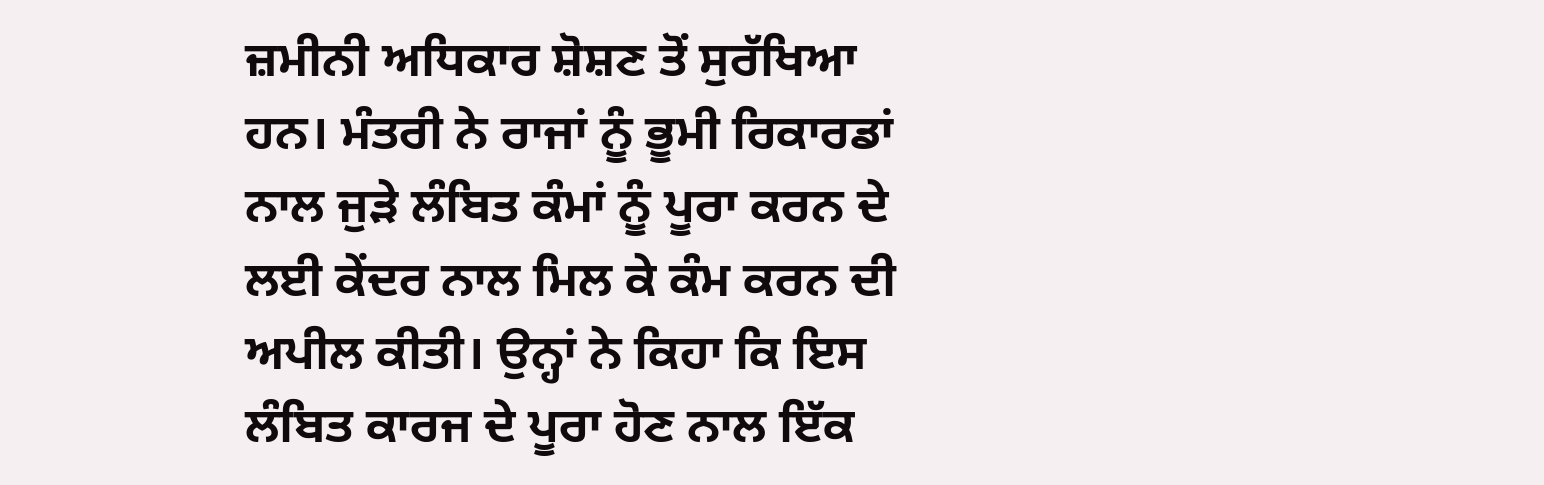ਜ਼ਮੀਨੀ ਅਧਿਕਾਰ ਸ਼ੋਸ਼ਣ ਤੋਂ ਸੁਰੱਖਿਆ ਹਨ। ਮੰਤਰੀ ਨੇ ਰਾਜਾਂ ਨੂੰ ਭੂਮੀ ਰਿਕਾਰਡਾਂ ਨਾਲ ਜੁੜੇ ਲੰਬਿਤ ਕੰਮਾਂ ਨੂੰ ਪੂਰਾ ਕਰਨ ਦੇ ਲਈ ਕੇਂਦਰ ਨਾਲ ਮਿਲ ਕੇ ਕੰਮ ਕਰਨ ਦੀ ਅਪੀਲ ਕੀਤੀ। ਉਨ੍ਹਾਂ ਨੇ ਕਿਹਾ ਕਿ ਇਸ ਲੰਬਿਤ ਕਾਰਜ ਦੇ ਪੂਰਾ ਹੋਣ ਨਾਲ ਇੱਕ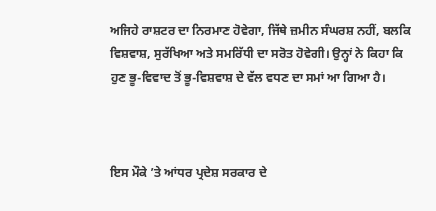ਅਜਿਹੇ ਰਾਸ਼ਟਰ ਦਾ ਨਿਰਮਾਣ ਹੋਵੇਗਾ, ਜਿੱਥੇ ਜ਼ਮੀਨ ਸੰਘਰਸ਼ ਨਹੀਂ, ਬਲਕਿ ਵਿਸ਼ਵਾਸ਼, ਸੁਰੱਖਿਆ ਅਤੇ ਸਮਰਿੱਧੀ ਦਾ ਸਰੋਤ ਹੋਵੇਗੀ। ਉਨ੍ਹਾਂ ਨੇ ਕਿਹਾ ਕਿ ਹੁਣ ਭੂ-ਵਿਵਾਦ ਤੋਂ ਭੂ-ਵਿਸ਼ਵਾਸ਼ ਦੇ ਵੱਲ ਵਧਣ ਦਾ ਸਮਾਂ ਆ ਗਿਆ ਹੈ।



ਇਸ ਮੌਕੇ ’ਤੇ ਆਂਧਰ ਪ੍ਰਦੇਸ਼ ਸਰਕਾਰ ਦੇ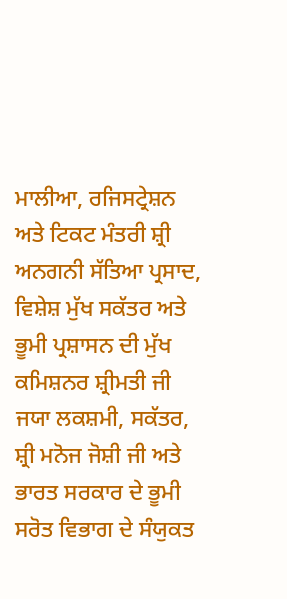ਮਾਲੀਆ, ਰਜਿਸਟ੍ਰੇਸ਼ਨ ਅਤੇ ਟਿਕਟ ਮੰਤਰੀ ਸ਼੍ਰੀ ਅਨਗਨੀ ਸੱਤਿਆ ਪ੍ਰਸਾਦ, ਵਿਸ਼ੇਸ਼ ਮੁੱਖ ਸਕੱਤਰ ਅਤੇ ਭੂਮੀ ਪ੍ਰਸ਼ਾਸਨ ਦੀ ਮੁੱਖ ਕਮਿਸ਼ਨਰ ਸ਼੍ਰੀਮਤੀ ਜੀ ਜਯਾ ਲਕਸ਼ਮੀ, ਸਕੱਤਰ, ਸ਼੍ਰੀ ਮਨੋਜ ਜੋਸ਼ੀ ਜੀ ਅਤੇ ਭਾਰਤ ਸਰਕਾਰ ਦੇ ਭੂਮੀ ਸਰੋਤ ਵਿਭਾਗ ਦੇ ਸੰਯੁਕਤ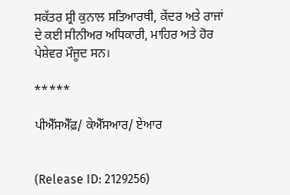ਸਕੱਤਰ ਸ਼੍ਰੀ ਕੁਨਾਲ ਸਤਿਆਰਥੀ, ਕੇਂਦਰ ਅਤੇ ਰਾਜਾਂ ਦੇ ਕਈ ਸੀਨੀਅਰ ਅਧਿਕਾਰੀ, ਮਾਹਿਰ ਅਤੇ ਹੋਰ ਪੇਸ਼ੇਵਰ ਮੌਜੂਦ ਸਨ।

*****

ਪੀਐੱਸਐੱਫ਼/ ਕੇਐੱਸਆਰ/ ਏਆਰ


(Release ID: 2129256)